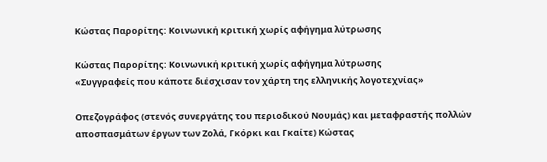Κώστας Παρορίτης: Κοινωνική κριτική χωρίς αφήγημα λύτρωσης

Κώστας Παρορίτης: Κοινωνική κριτική χωρίς αφήγημα λύτρωσης
«Συγγραφείς που κάποτε διέσχισαν τον χάρτη της ελληνικής λογοτεχνίας»

Οπεζογράφος (στενός συνεργάτης του περιοδικού Νουμάς) και μεταφραστής πολλών αποσπασμάτων έργων των Ζολά, Γκόρκι και Γκαίτε) Κώστας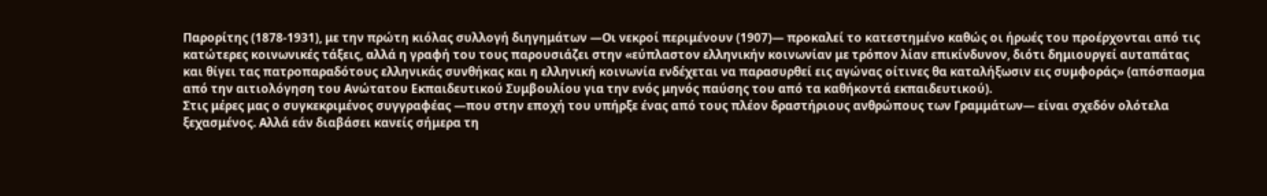Παρορίτης (1878-1931), με την πρώτη κιόλας συλλογή διηγημάτων ―Οι νεκροί περιμένουν (1907)― προκαλεί το κατεστημένο καθώς οι ήρωές του προέρχονται από τις κατώτερες κοινωνικές τάξεις, αλλά η γραφή του τους παρουσιάζει στην «εύπλαστον ελληνικήν κοινωνίαν με τρόπον λίαν επικίνδυνον, διότι δημιουργεί αυταπάτας και θίγει τας πατροπαραδότους ελληνικάς συνθήκας και η ελληνική κοινωνία ενδέχεται να παρασυρθεί εις αγώνας οίτινες θα καταλήξωσιν εις συμφοράς» (απόσπασμα από την αιτιολόγηση του Ανώτατου Εκπαιδευτικού Συμβουλίου για την ενός μηνός παύσης του από τα καθήκοντά εκπαιδευτικού).
Στις μέρες μας ο συγκεκριμένος συγγραφέας ―που στην εποχή του υπήρξε ένας από τους πλέον δραστήριους ανθρώπους των Γραμμάτων― είναι σχεδόν ολότελα ξεχασμένος. Αλλά εάν διαβάσει κανείς σήμερα τη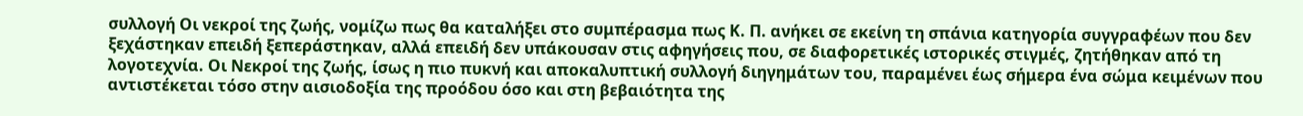συλλογή Οι νεκροί της ζωής, νομίζω πως θα καταλήξει στο συμπέρασμα πως Κ. Π. ανήκει σε εκείνη τη σπάνια κατηγορία συγγραφέων που δεν ξεχάστηκαν επειδή ξεπεράστηκαν, αλλά επειδή δεν υπάκουσαν στις αφηγήσεις που, σε διαφορετικές ιστορικές στιγμές, ζητήθηκαν από τη λογοτεχνία. Οι Νεκροί της ζωής, ίσως η πιο πυκνή και αποκαλυπτική συλλογή διηγημάτων του, παραμένει έως σήμερα ένα σώμα κειμένων που αντιστέκεται τόσο στην αισιοδοξία της προόδου όσο και στη βεβαιότητα της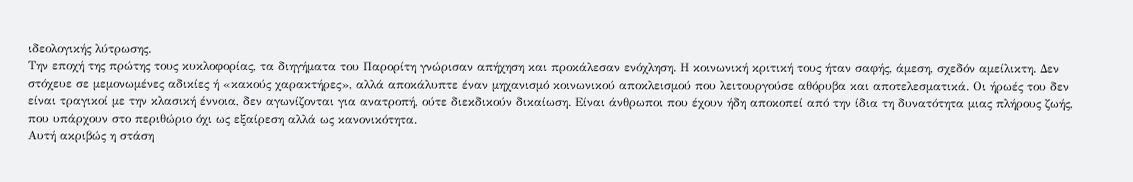ιδεολογικής λύτρωσης.
Την εποχή της πρώτης τους κυκλοφορίας, τα διηγήματα του Παρορίτη γνώρισαν απήχηση και προκάλεσαν ενόχληση. Η κοινωνική κριτική τους ήταν σαφής, άμεση, σχεδόν αμείλικτη. Δεν στόχευε σε μεμονωμένες αδικίες ή «κακούς χαρακτήρες», αλλά αποκάλυπτε έναν μηχανισμό κοινωνικού αποκλεισμού που λειτουργούσε αθόρυβα και αποτελεσματικά. Οι ήρωές του δεν είναι τραγικοί με την κλασική έννοια, δεν αγωνίζονται για ανατροπή, ούτε διεκδικούν δικαίωση. Είναι άνθρωποι που έχουν ήδη αποκοπεί από την ίδια τη δυνατότητα μιας πλήρους ζωής, που υπάρχουν στο περιθώριο όχι ως εξαίρεση αλλά ως κανονικότητα.
Αυτή ακριβώς η στάση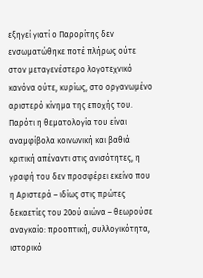εξηγεί γιατί ο Παρορίτης δεν ενσωματώθηκε ποτέ πλήρως ούτε στον μεταγενέστερο λογοτεχνικό κανόνα ούτε, κυρίως, στο οργανωμένο αριστερό κίνημα της εποχής του. Παρότι η θεματολογία του είναι αναμφίβολα κοινωνική και βαθιά κριτική απέναντι στις ανισότητες, η γραφή του δεν προσφέρει εκείνο που η Αριστερά – ιδίως στις πρώτες δεκαετίες του 20ού αιώνα – θεωρούσε αναγκαίο: προοπτική, συλλογικότητα, ιστορικό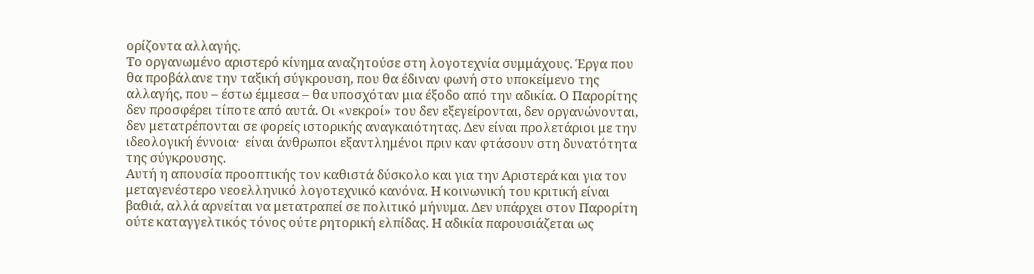ορίζοντα αλλαγής.
Το οργανωμένο αριστερό κίνημα αναζητούσε στη λογοτεχνία συμμάχους. Έργα που θα προβάλανε την ταξική σύγκρουση, που θα έδιναν φωνή στο υποκείμενο της αλλαγής, που – έστω έμμεσα – θα υποσχόταν μια έξοδο από την αδικία. Ο Παρορίτης δεν προσφέρει τίποτε από αυτά. Οι «νεκροί» του δεν εξεγείρονται, δεν οργανώνονται, δεν μετατρέπονται σε φορείς ιστορικής αναγκαιότητας. Δεν είναι προλετάριοι με την ιδεολογική έννοια·  είναι άνθρωποι εξαντλημένοι πριν καν φτάσουν στη δυνατότητα της σύγκρουσης.
Αυτή η απουσία προοπτικής τον καθιστά δύσκολο και για την Αριστερά και για τον μεταγενέστερο νεοελληνικό λογοτεχνικό κανόνα. Η κοινωνική του κριτική είναι βαθιά, αλλά αρνείται να μετατραπεί σε πολιτικό μήνυμα. Δεν υπάρχει στον Παρορίτη ούτε καταγγελτικός τόνος ούτε ρητορική ελπίδας. Η αδικία παρουσιάζεται ως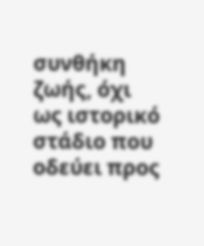συνθήκη ζωής, όχι ως ιστορικό στάδιο που οδεύει προς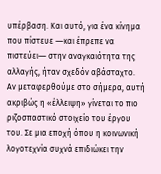υπέρβαση. Και αυτό, για ένα κίνημα που πίστευε ―και έπρεπε να πιστεύει― στην αναγκαιότητα της αλλαγής, ήταν σχεδόν αβάσταχτο.
Αν μεταφερθούμε στο σήμερα, αυτή ακριβώς η «έλλειψη» γίνεται το πιο ριζοσπαστικό στοιχείο του έργου του. Σε μια εποχή όπου η κοινωνική λογοτεχνία συχνά επιδιώκει την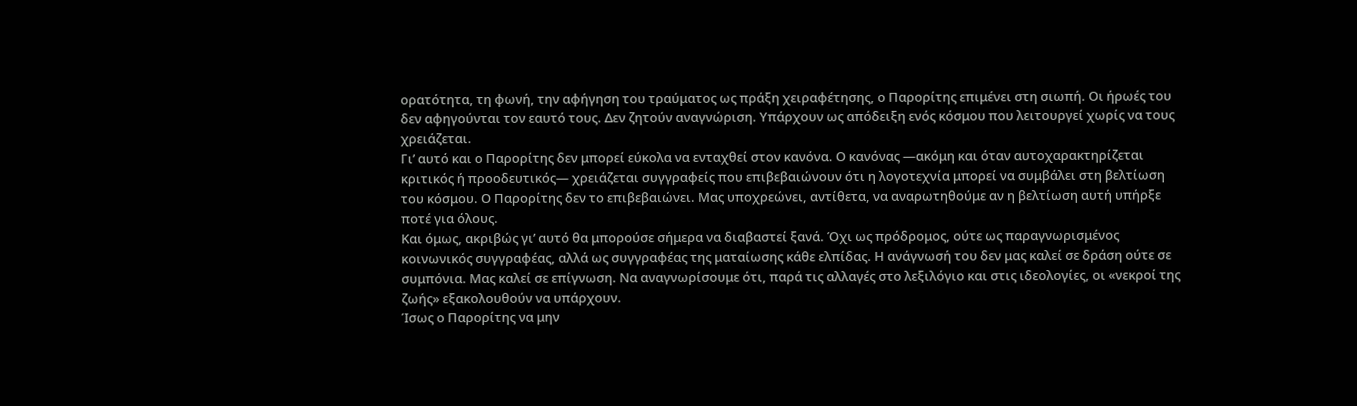ορατότητα, τη φωνή, την αφήγηση του τραύματος ως πράξη χειραφέτησης, ο Παρορίτης επιμένει στη σιωπή. Οι ήρωές του δεν αφηγούνται τον εαυτό τους. Δεν ζητούν αναγνώριση. Υπάρχουν ως απόδειξη ενός κόσμου που λειτουργεί χωρίς να τους χρειάζεται.
Γι’ αυτό και ο Παρορίτης δεν μπορεί εύκολα να ενταχθεί στον κανόνα. Ο κανόνας ―ακόμη και όταν αυτοχαρακτηρίζεται κριτικός ή προοδευτικός― χρειάζεται συγγραφείς που επιβεβαιώνουν ότι η λογοτεχνία μπορεί να συμβάλει στη βελτίωση του κόσμου. Ο Παρορίτης δεν το επιβεβαιώνει. Μας υποχρεώνει, αντίθετα, να αναρωτηθούμε αν η βελτίωση αυτή υπήρξε ποτέ για όλους.
Και όμως, ακριβώς γι’ αυτό θα μπορούσε σήμερα να διαβαστεί ξανά. Όχι ως πρόδρομος, ούτε ως παραγνωρισμένος κοινωνικός συγγραφέας, αλλά ως συγγραφέας της ματαίωσης κάθε ελπίδας. Η ανάγνωσή του δεν μας καλεί σε δράση ούτε σε συμπόνια. Μας καλεί σε επίγνωση. Να αναγνωρίσουμε ότι, παρά τις αλλαγές στο λεξιλόγιο και στις ιδεολογίες, οι «νεκροί της ζωής» εξακολουθούν να υπάρχουν.
Ίσως ο Παρορίτης να μην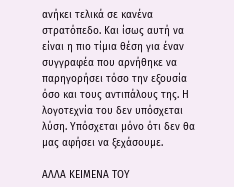ανήκει τελικά σε κανένα στρατόπεδο. Και ίσως αυτή να είναι η πιο τίμια θέση για έναν συγγραφέα που αρνήθηκε να παρηγορήσει τόσο την εξουσία όσο και τους αντιπάλους της. Η λογοτεχνία του δεν υπόσχεται λύση. Υπόσχεται μόνο ότι δεν θα μας αφήσει να ξεχάσουμε.

ΑΛΛΑ ΚΕΙΜΕΝΑ ΤΟΥ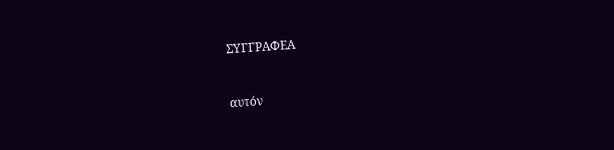ΣΥΓΓΡΑΦΕΑ


αυτόν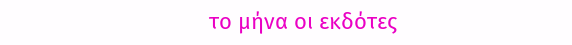το μήνα οι εκδότες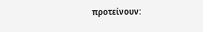προτείνουν: